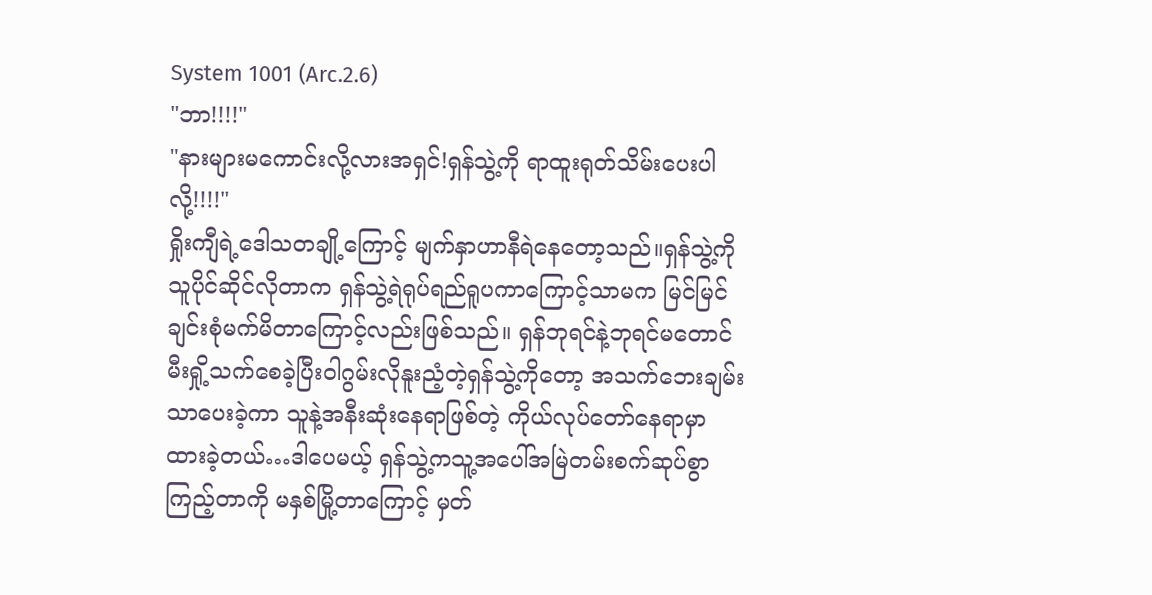System 1001 (Arc.2.6)
"ဘာ!!!!"
"နားများမကောင်းလို့လားအရှင်!ရှန်သွဲ့ကို ရာထူးရုတ်သိမ်းပေးပါလို့!!!!"
ရှိုးကျီရဲ့ဒေါသတချို့ကြောင့် မျက်နှာဟာနီရဲနေတော့သည်။ရှန်သွဲ့ကိုသူပိုင်ဆိုင်လိုတာက ရှန်သွဲ့ရဲရုပ်ရည်ရူပကာကြောင့်သာမက မြင်မြင်ချင်းစုံမက်မိတာကြောင့်လည်းဖြစ်သည်။ ရှန်ဘုရင်နဲ့ဘုရင်မတောင်မီးရှို့သက်စေခဲ့ပြီးဝါဂွမ်းလိုနူးညံ့တဲ့ရှန်သွဲ့ကိုတော့ အသက်ဘေးချမ်းသာပေးခဲ့ကာ သူနဲ့အနီးဆုံးနေရာဖြစ်တဲ့ ကိုယ်လုပ်တော်နေရာမှာထားခဲ့တယ်…ဒါပေမယ့် ရှန်သွဲ့ကသူ့အပေါ်အမြဲတမ်းစက်ဆုပ်စွာကြည့်တာကို မနှစ်မြို့တာကြောင့် မှတ်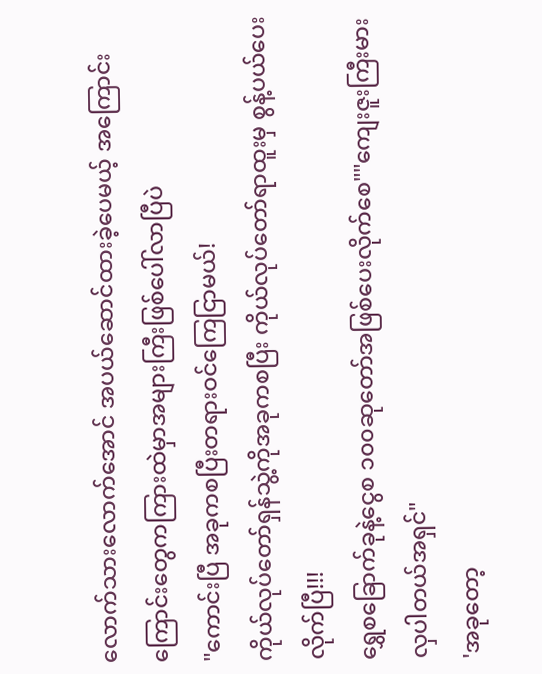လောက်သားလောက်အောင် အပယ်ဆောင်ထားခဲ့ပေမယ့် အကြောင်းကြောင်းတွေကကြားထဲမှာအများကြီးဖြစ်ပေါ်လာပြီပဲ
"ကောင်းပြီ အခုကစပြီးတရားဝင်ကြေငြာမယ်!
ကိုယ်လုပ်တော်ရှန်သွဲ့ကိုအခုကစပြီး ကိုယ်လုပ်တော်ရာထူးမှ စွန့်ပယ်ပေးလိုက်ပြီ!!!
ရွှေစခြောက်ခုနဲ့ငွေစ ၁၀၀ဆုတော်အဖြစ်ပေးလိုက်စေ""ကျေးဇူးကြီးမားလှပါတယ်အရှင်"
'အခုတော့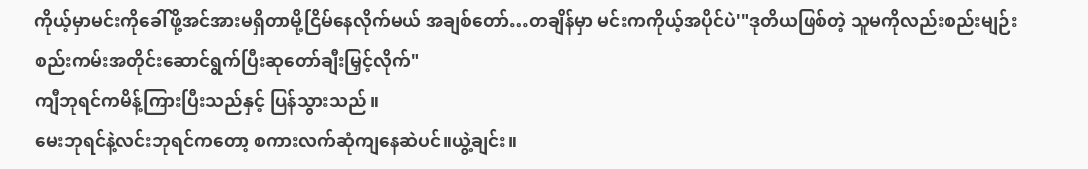ကိုယ့်မှာမင်းကိုခေါ်ဖို့အင်အားမရှိတာမို့ငြိမ်နေလိုက်မယ် အချစ်တော်…တချိန်မှာ မင်းကကိုယ့်အပိုင်ပဲ'"ဒုတိယဖြစ်တဲ့ သူမကိုလည်းစည်းမျဉ်းစည်းကမ်းအတိုင်းဆောင်ရွက်ပြီးဆုတော်ချီးမြှင့်လိုက်"
ကျီဘုရင်ကမိန့်ကြားပြီးသည်နှင့် ပြန်သွားသည်။
မေးဘုရင်နဲ့လင်းဘုရင်ကတော့ စကားလက်ဆုံကျနေဆဲပင်။ယွဲ့ချင်း။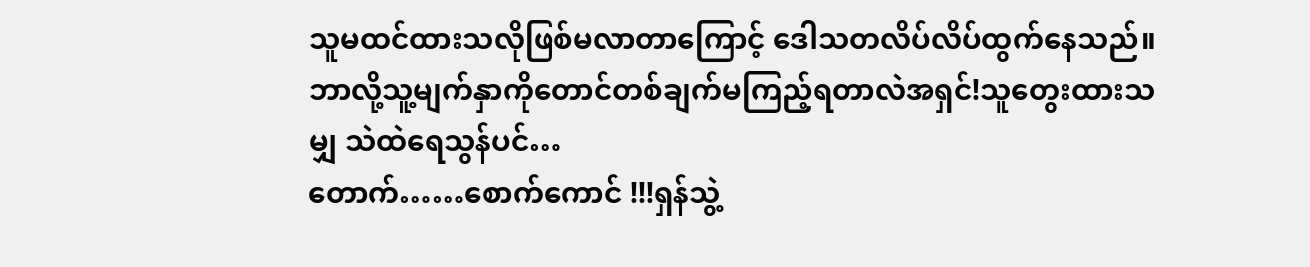သူမထင်ထားသလိုဖြစ်မလာတာကြောင့် ဒေါသတလိပ်လိပ်ထွက်နေသည်။ဘာလို့သူ့မျက်နှာကိုတောင်တစ်ချက်မကြည့်ရတာလဲအရှင်!သူတွေးထားသမျှ သဲထဲရေသွန်ပင်…
တောက်……စောက်ကောင် !!!ရှန်သွဲ့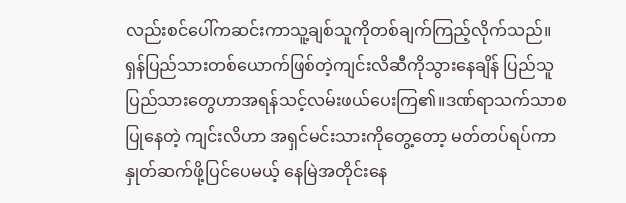လည်းစင်ပေါ်ကဆင်းကာသူ့ချစ်သူကိုတစ်ချက်ကြည့်လိုက်သည်။ရှန်ပြည်သားတစ်ယောက်ဖြစ်တဲ့ကျင်းလိဆီကိုသွားနေချိန် ပြည်သူပြည်သားတွေဟာအရန်သင့်လမ်းဖယ်ပေးကြ၏။ဒဏ်ရာသက်သာစပြုနေတဲ့ ကျင်းလိဟာ အရှင်မင်းသားကိုတွေ့တော့ မတ်တပ်ရပ်ကာနှုတ်ဆက်ဖို့ပြင်ပေမယ့် နေမြဲအတိုင်းနေ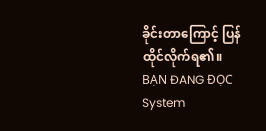ခိုင်းတာကြောင့် ပြန်ထိုင်လိုက်ရ၏။
BẠN ĐANG ĐỌC
System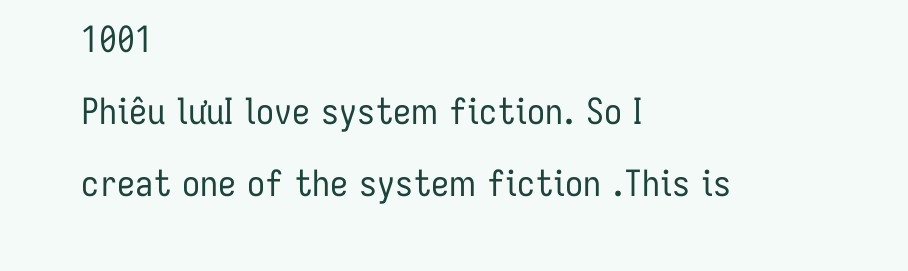1001
Phiêu lưuI love system fiction. So I creat one of the system fiction .This is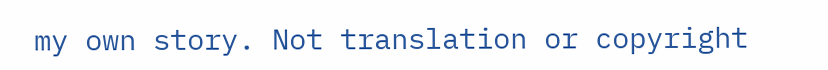my own story. Not translation or copyright